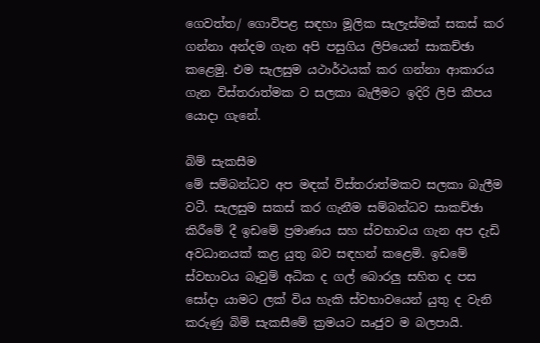ගෙවත්ත/ ගොවිපළ සඳහා මූලික සැලැස්මක් සකස් කර ගන්නා අන්දම ගැන අපි පසුගිය ලිපියෙන් සාකච්ඡා කළෙමු. එම සැලසුම යථාර්ථයක් කර ගන්නා ආකාරය ගැන විස්තරාත්මක ව සලකා බැලීමට ඉදිරි ලිපි කීපය
යොදා ගැනේ.

බිම් සැකසීම
මේ සම්බන්ධව අප මඳක් විස්තරාත්මකව සලකා බැලීම වටී. සැලසුම සකස් කර ගැනීම සම්බන්ධව සාකච්ඡා කිරීමේ දී ඉඩමේ ප්‍රමාණය සහ ස්වභාවය ගැන අප දැඩි අවධානයක් කළ යුතු බව සඳහන් කළෙමි. ඉඩමේ ස්වභාවය බෑවුම් අධික ද ගල් බොරලු සහිත ද පස සෝදා යාමට ලක් විය හැකි ස්වභාවයෙන් යුතු ද වැනි කරුණු බිම් සැකසීමේ ක්‍රමයට ඍජුව ම බලපායි.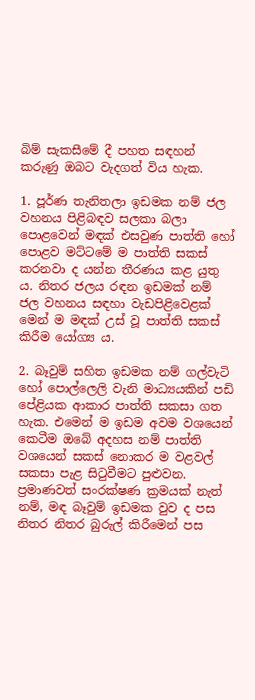බිම් සැකසීමේ දී පහත සඳහන් කරුණු ඔබට වැදගත් විය හැක.

1. පූර්ණ තැනිතලා ඉඩමක නම් ජල වහනය පිළිබඳව සලකා බලා පොළවෙන් මඳක් එසවුණ පාත්ති හෝ පොළව මට්ටමේ ම පාත්ති සකස් කරනවා ද යන්න තීරණය කළ යුතු ය. නිතර ජලය රඳන ඉඩමක් නම් ජල වහනය සඳහා වැඩපිළිවෙළක් මෙන් ම මඳක් උස් වූ පාත්ති සකස් කිරීම යෝග්‍ය ය.

2. බෑවුම් සහිත ඉඩමක නම් ගල්වැටි හෝ පොල්ලෙලි වැනි මාධ්‍යයකින් පඩි පේළියක ආකාර පාත්ති සකසා ගත හැක. එමෙන් ම ඉඩම අවම වශයෙන් කෙටීම ඔබේ අදහස නම් පාත්ති වශයෙන් සකස් නොකර ම වළවල් සකසා පැළ සිටුවීමට පුළුවන. ප්‍රමාණවත් සංරක්ෂණ ක්‍රමයක් නැත් නම්, මඳ බෑවුම් ඉඩමක වුව ද පස නිතර නිතර බුරුල් කිරීමෙන් පස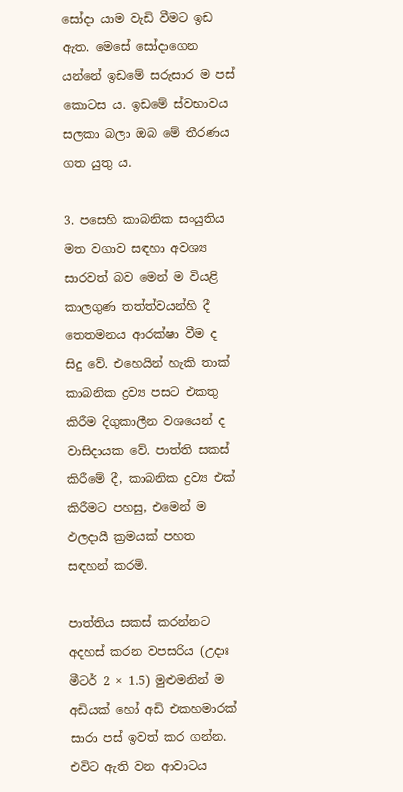සෝදා යාම වැඩි වීමට ඉඩ ඇත. මෙසේ සෝදාගෙන යන්නේ ඉඩමේ සරුසාර ම පස් කොටස ය. ඉඩමේ ස්වභාවය සලකා බලා ඔබ මේ තීරණය ගත යුතු ය.

3. පසෙහි කාබනික සංයුතිය මත වගාව සඳහා අවශ්‍ය සාරවත් බව මෙන් ම වියළි කාලගුණ තත්ත්වයන්හි දී තෙතමනය ආරක්ෂා වීම ද සිදු වේ. එහෙයින් හැකි තාක් කාබනික ද්‍රව්‍ය පසට එකතු කිරීම දිගුකාලීන වශයෙන් ද වාසිදායක වේ. පාත්ති සකස් කිරීමේ දී, කාබනික ද්‍රව්‍ය එක් කිරීමට පහසු, එමෙන් ම ඵලදායී ක්‍රමයක් පහත සඳහන් කරමි.

පාත්තිය සකස් කරන්නට අදහස් කරන වපසරිය (උදාඃ මීටර් 2 × 1.5) මුළුමනින් ම අඩියක් හෝ අඩි එකහමාරක් සාරා පස් ඉවත් කර ගන්න. එවිට ඇති වන ආවාටය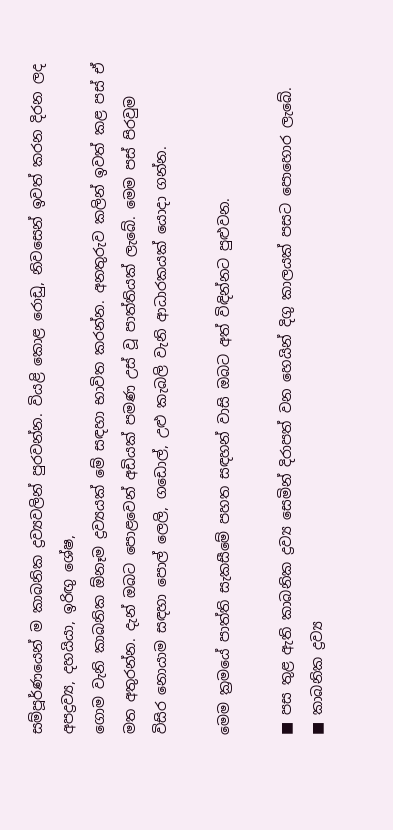සම්පූර්ණයෙන් ම කාබනික ද්‍රව්‍යවලින් පුරවන්න. වියළි කොළ රොඩු, නිවසෙන් ඉවත් කරන දිරන ලද අපද්‍රව්‍ය, දහයියා, ඉරිඟු ශේෂ,
ගොම වැනි කාබනික ඕනෑම ද්‍රව්‍යයක් මේ සඳහා භාවිත කරන්න. අනතුරුව කලින් ඉවත් කළ පස් ඒ මත අතුරන්න. දැන් ඔබට පොළවෙන් අඩියක් පමණ උස් වූ පාත්තියක් ලැබේ. මෙම පස් පිරවුම විසිර නොයාම සඳහා පොල් ලෙලි, ගඩොල්, උළු කැබලි වැනි ආධාරකයක් යොදා ගන්න.

මෙම ක්‍රමයේ පාත්ති සැකසීමේ පහත සඳහන් වාසි ඔබට අත් විඳින්නට පුළුවන.

■ පස තුළ ඇති කාබනික ද්‍රව්‍ය සෙමින් දිරාපත් වන හෙයින් දිගු කාලයක් පසට පොහොර ලැබේ.
■ කාබනික ද්‍රව්‍ය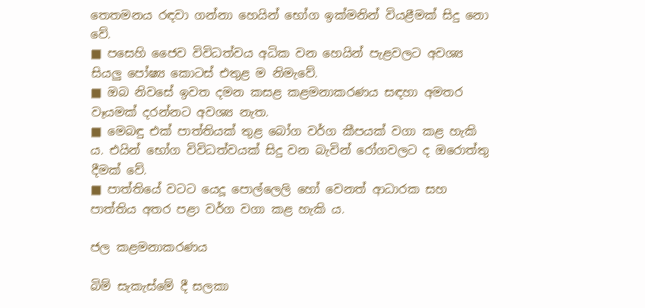තෙතමනය රඳවා ගන්නා හෙයින් භෝග ඉක්මනින් වියළීමක් සිදු නො වේ.
■ පසෙහි ජෛව විවිධත්වය අධික වන හෙයින් පැළවලට අවශ්‍ය සියලු පෝෂ්‍ය කොටස් එතුළ ම නිමැවේ.
■ ඔබ නිවසේ ඉවත දමන කසළ කළමනාකරණය සඳහා අමතර වෑයමක් දරන්නට අවශ්‍ය නැත.
■ මෙබඳු එක් පාත්තියක් තුළ බෝග වර්ග කීපයක් වගා කළ හැකි ය. එයින් භෝග විවිධත්වයක් සිදු වන බැවින් රෝගවලට ද ඔරොත්තු දීමක් වේ.
■ පාත්තියේ වටට යෙදූ පොල්ලෙලි හෝ වෙනත් ආධාරක සහ පාත්තිය අතර පළා වර්ග වගා කළ හැකි ය.

ජල කළමනාකරණය

බිම් සැකැස්මේ දී සලකා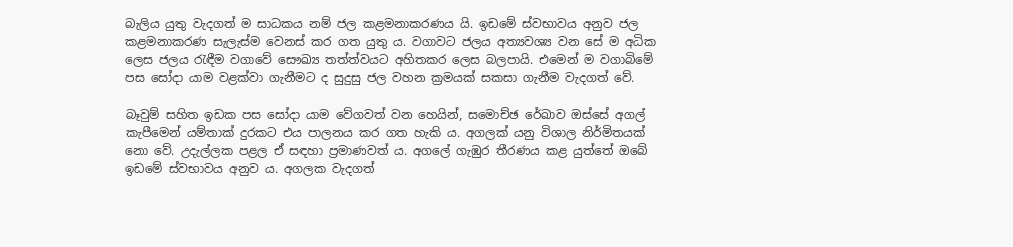බැලිය යුතු වැදගත් ම සාධකය නම් ජල කළමනාකරණය යි. ඉඩමේ ස්වභාවය අනුව ජල කළමනාකරණ සැලැස්ම වෙනස් කර ගත යුතු ය. වගාවට ජලය අත්‍යවශ්‍ය වන සේ ම අධික ලෙස ජලය රැඳීම වගාවේ සෞඛ්‍ය තත්ත්වයට අහිතකර ලෙස බලපායි. එමෙන් ම වගාබිමේ පස සෝදා යාම වළක්වා ගැනීමට ද සුදුසු ජල වහන ක්‍රමයක් සකසා ගැනීම වැදගත් වේ.

බෑවුම් සහිත ඉඩක පස සෝදා යාම වේගවත් වන හෙයින්, සමොච්ඡ රේඛාව ඔස්සේ අගල් කැපීමෙන් යම්තාක් දුරකට එය පාලනය කර ගත හැකි ය. අගලක් යනු විශාල නිර්මිතයක් නො වේ. උදැල්ලක පළල ඒ සඳහා ප්‍රමාණවත් ය. අගලේ ගැඹුර තීරණය කළ යුත්තේ ඔබේ ඉඩමේ ස්වභාවය අනුව ය. අගලක වැදගත්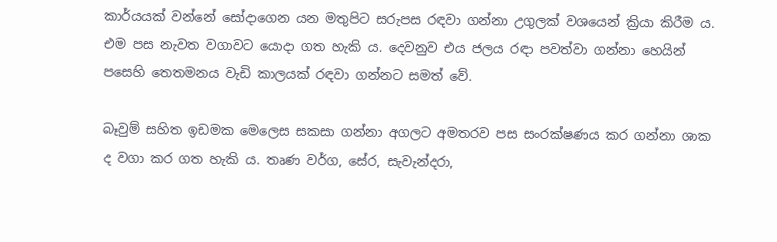කාර්යයක් වන්නේ සෝදාගෙන යන මතුපිට සරුපස රඳවා ගන්නා උගුලක් වශයෙන් ක්‍රියා කිරීම ය. එම පස නැවත වගාවට යොදා ගත හැකි ය. දෙවනුව එය ජලය රඳා පවත්වා ගන්නා හෙයින් පසෙහි තෙතමනය වැඩි කාලයක් රඳවා ගන්නට සමත් වේ.

බෑවුම් සහිත ඉඩමක මෙලෙස සකසා ගන්නා අගලට අමතරව පස සංරක්ෂණය කර ගන්නා ශාක ද වගා කර ගත හැකි ය. තෘණ වර්ග, සේර, සැවැන්දරා,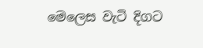මෙලෙස වැටි දිගට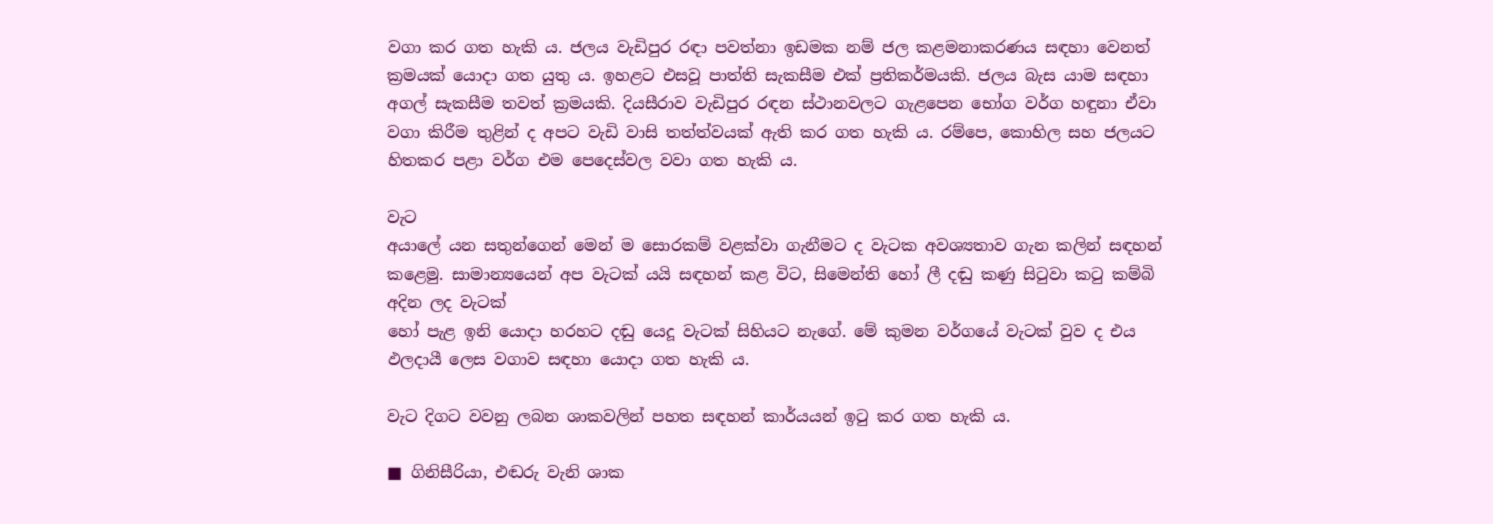වගා කර ගත හැකි ය. ජලය වැඩිපුර රඳා පවත්නා ඉඩමක නම් ජල කළමනාකරණය සඳහා වෙනත් ක්‍රමයක් යොදා ගත යුතු ය. ඉහළට එසවූ පාත්ති සැකසීම එක් ප්‍රතිකර්මයකි. ජලය බැස යාම සඳහා අගල් සැකසීම තවත් ක්‍රමයකි. දියසීරාව වැඩිපුර රඳන ස්ථානවලට ගැළපෙන භෝග වර්ග හඳුනා ඒවා වගා කිරීම තුළින් ද අපට වැඩි වාසි තත්ත්වයක් ඇති කර ගත හැකි ය. රම්පෙ, කොහිල සහ ජලයට හිතකර පළා වර්ග එම පෙදෙස්වල වවා ගත හැකි ය.

වැට
අයාලේ යන සතුන්ගෙන් මෙන් ම සොරකම් වළක්වා ගැනීමට ද වැටක අවශ්‍යතාව ගැන කලින් සඳහන් කළෙමු. සාමාන්‍යයෙන් අප වැටක් යයි සඳහන් කළ විට, සිමෙන්ති හෝ ලී දඬු කණු සිටුවා කටු කම්බි අදින ලද වැටක්
හෝ පැළ ඉනි යොදා හරහට දඬු යෙදූ වැටක් සිහියට නැගේ. මේ කුමන වර්ගයේ වැටක් වුව ද එය ඵලදායී ලෙස වගාව සඳහා යොදා ගත හැකි ය.

වැට දිගට වවනු ලබන ශාකවලින් පහත සඳහන් කාර්යයන් ඉටු කර ගත හැකි ය.

■ ගිනිසීරියා, එඬරු වැනි ශාක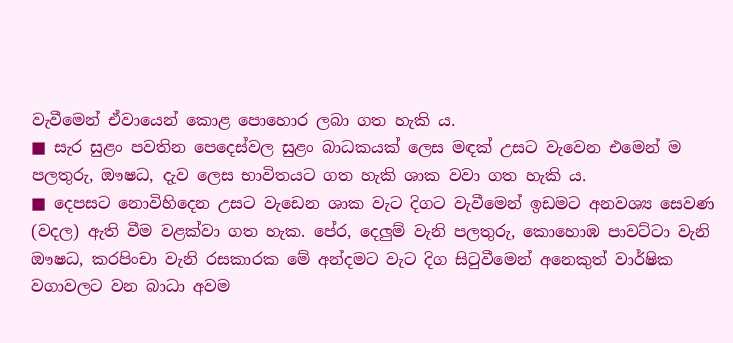වැවීමෙන් ඒවායෙන් කොළ පොහොර ලබා ගත හැකි ය.
■ සැර සුළං පවතින පෙදෙස්වල සුළං බාධකයක් ලෙස මඳක් උසට වැවෙන එමෙන් ම පලතුරු, ඖෂධ, දැව ලෙස භාවිතයට ගත හැකි ශාක වවා ගත හැකි ය.
■ දෙපසට නොවිහිදෙන උසට වැඩෙන ශාක වැට දිගට වැවීමෙන් ඉඩමට අනවශ්‍ය සෙවණ (වදල) ඇති වීම වළක්වා ගත හැක. පේර, දෙලුම් වැනි පලතුරු, කොහොඹ පාවට්ටා වැනි ඖෂධ, කරපිංචා වැනි රසකාරක මේ අන්දමට වැට දිග සිටුවීමෙන් අනෙකුත් වාර්ෂික වගාවලට වන බාධා අවම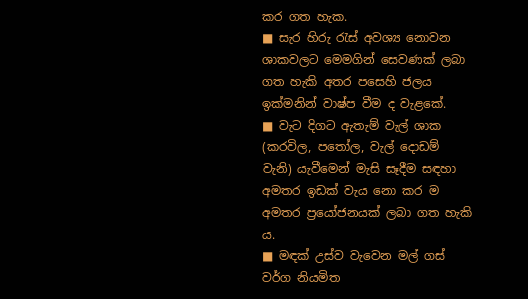කර ගත හැක.
■ සැර හිරු රැස් අවශ්‍ය නොවන ශාකවලට මෙමගින් සෙවණක් ලබා ගත හැකි අතර පසෙහි ජලය ඉක්මනින් වාෂ්ප වීම ද වැළකේ.
■ වැට දිගට ඇතැම් වැල් ශාක (කරවිල, පතෝල, වැල් දොඩම් වැනි) යැවීමෙන් මැසි සෑදීම සඳහා අමතර ඉඩක් වැය නො කර ම අමතර ප්‍රයෝජනයක් ලබා ගත හැකි ය.
■ මඳක් උස්ව වැවෙන මල් ගස් වර්ග නියමිත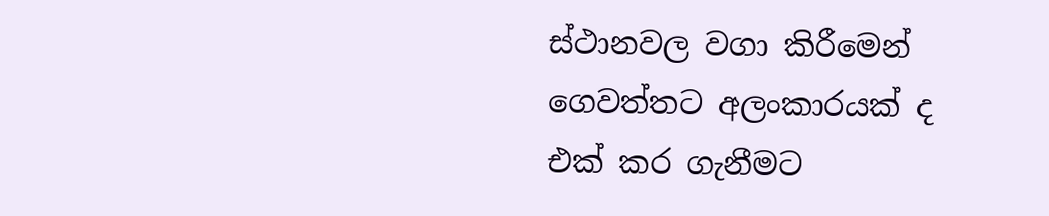ස්ථානවල වගා කිරීමෙන් ගෙවත්තට අලංකාරයක් ද එක් කර ගැනීමට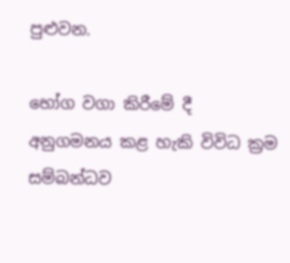පුළුවන.

භෝග වගා කිරීමේ දී අනුගමනය කළ හැකි විවිධ ක්‍රම සම්බන්ධව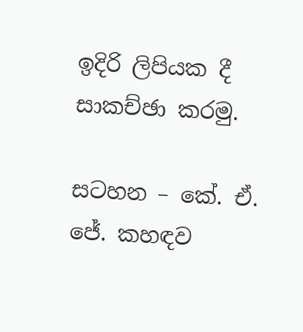ඉදිරි ලිපියක දී සාකච්ඡා කරමු.

සටහන – කේ. ඒ. ජේ. කහඳව